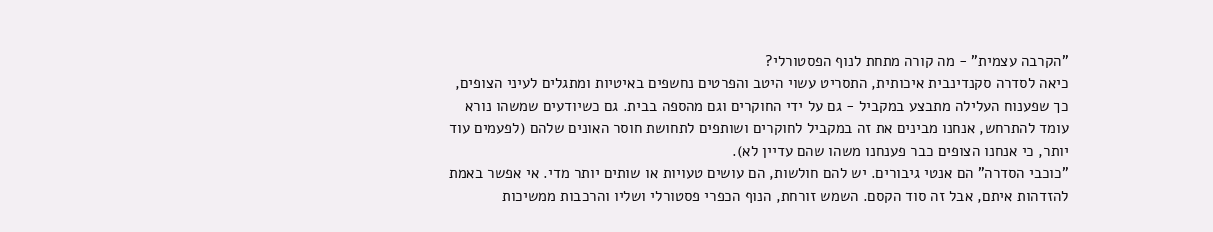"הקרבה עצמית" - מה קורה מתחת לנוף הפסטורלי?
כיאה לסדרה סקנדינבית איכותית, התסריט עשוי היטב והפרטים נחשפים באיטיות ומתגלים לעיני הצופים, כך שפענוח העלילה מתבצע במקביל - גם על ידי החוקרים וגם מהספה בבית. גם כשיודעים שמשהו נורא עומד להתרחש, אנחנו מבינים את זה במקביל לחוקרים ושותפים לתחושת חוסר האונים שלהם (לפעמים עוד יותר, כי אנחנו הצופים כבר פענחנו משהו שהם עדיין לא).
"כוכבי הסדרה" הם אנטי גיבורים. יש להם חולשות, הם עושים טעויות או שותים יותר מדי. אי אפשר באמת להזדהות איתם, אבל זה סוד הקסם. השמש זורחת, הנוף הכפרי פסטורלי ושליו והרכבות ממשיכות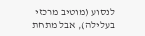לנסוע (מוטיב מרכזי בעלילה), אבל מתחת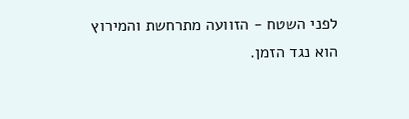לפני השטח - הזוועה מתרחשת והמירוץ הוא נגד הזמן.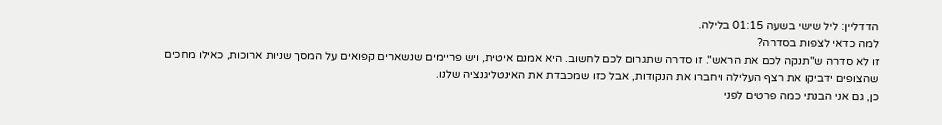הדדליין: ליל שישי בשעה 01:15 בלילה.
למה כדאי לצפות בסדרה?
זו לא סדרה ש"תנקה לכם את הראש". זו סדרה שתגרום לכם לחשוב. היא אמנם איטית, ויש פריימים שנשארים קפואים על המסך שניות ארוכות, כאילו מחכים שהצופים ידביקו את רצף העלילה ויחברו את הנקודות, אבל כזו שמכבדת את האינטליגנציה שלנו.
כן, גם אני הבנתי כמה פרטים לפני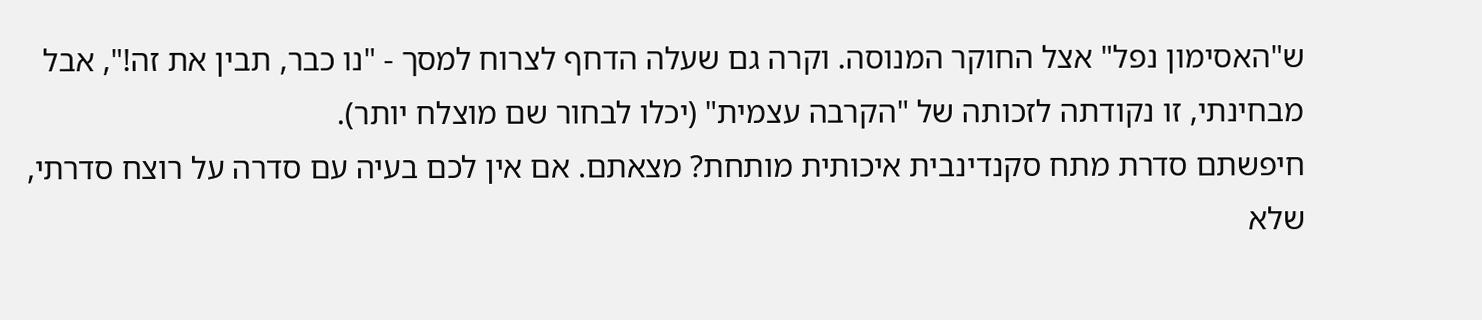ש"האסימון נפל" אצל החוקר המנוסה. וקרה גם שעלה הדחף לצרוח למסך - "נו כבר, תבין את זה!", אבל מבחינתי, זו נקודתה לזכותה של "הקרבה עצמית" (יכלו לבחור שם מוצלח יותר).
חיפשתם סדרת מתח סקנדינבית איכותית מותחת? מצאתם. אם אין לכם בעיה עם סדרה על רוצח סדרתי, שלא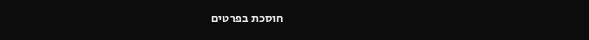חוסכת בפרטים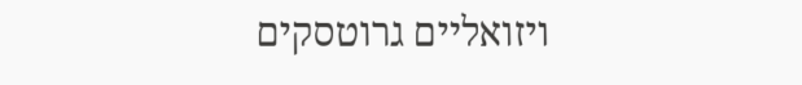ויזואליים גרוטסקים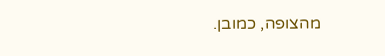מהצופה, כמובן.